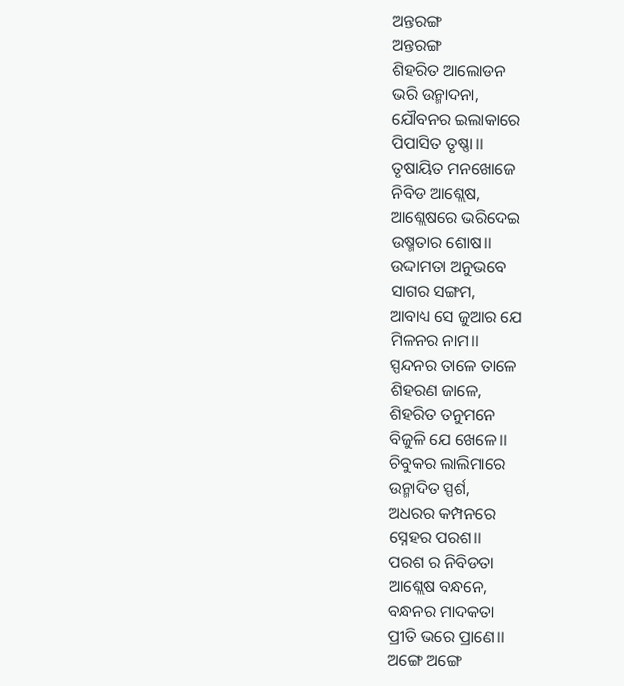ଅନ୍ତରଙ୍ଗ
ଅନ୍ତରଙ୍ଗ
ଶିହରିତ ଆଲୋଡନ
ଭରି ଉନ୍ମାଦନା,
ଯୌବନର ଇଲାକାରେ
ପିପାସିତ ତୃଷ୍ଣା।।
ତୃଷାୟିତ ମନଖୋଜେ
ନିବିଡ ଆଶ୍ଲେଷ,
ଆଶ୍ଲେଷରେ ଭରିଦେଇ
ଉଷ୍ମତାର ଶୋଷ।।
ଉଦ୍ଦାମତା ଅନୁଭବେ
ସାଗର ସଙ୍ଗମ,
ଆବାଧ୍ୟ ସେ ଜୁଆର ଯେ
ମିଳନର ନାମ।।
ସ୍ପନ୍ଦନର ତାଳେ ତାଳେ
ଶିହରଣ ଜାଳେ,
ଶିହରିତ ତନୁମନେ
ବିଜୁଳି ଯେ ଖେଳେ।।
ଚିବୁକର ଲାଲିମାରେ
ଉନ୍ମାଦିତ ସ୍ପର୍ଶ,
ଅଧରର କମ୍ପନରେ
ସ୍ନେହର ପରଶ।।
ପରଶ ର ନିବିଡତା
ଆଶ୍ଲେଷ ବନ୍ଧନେ,
ବନ୍ଧନର ମାଦକତା
ପ୍ରୀତି ଭରେ ପ୍ରାଣେ।।
ଅଙ୍ଗେ ଅଙ୍ଗେ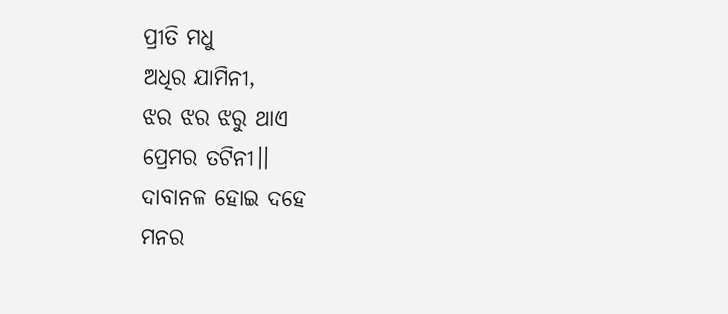ପ୍ରୀତି ମଧୁ
ଅଧିର ଯାମିନୀ,
ଝର ଝର ଝରୁ ଥାଏ
ପ୍ରେମର ତଟିନୀ।।
ଦାବାନଳ ହୋଇ ଦହେ
ମନର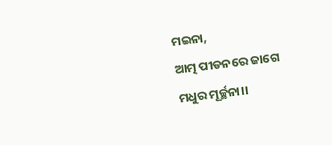ମଇନା,
ଆତ୍ମ ପୀଡନରେ ଜାଗେ
ମଧୁର ମୂର୍ଚ୍ଛନା।।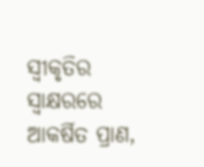ସ୍ବୀକୃତିର ସ୍ୱାକ୍ଷରରେ
ଆକର୍ଷିତ ପ୍ରାଣ,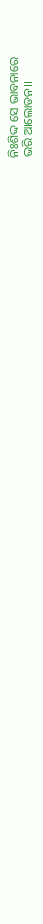ନିଃଶିଦ୍ଦ ସେ ଭାବନାରେ
ଭରି ଆଲୋଡନ।।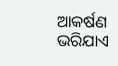ଆକର୍ଷଣ ଭରିଯାଏ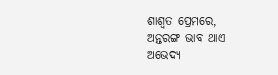ଶାଶ୍ଵତ ପ୍ରେମରେ,
ଅନ୍ତରଙ୍ଗ ଭାବ ଥାଏ
ଅଭେଦ୍ୟ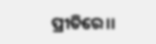ପ୍ରୀତିରେ।।